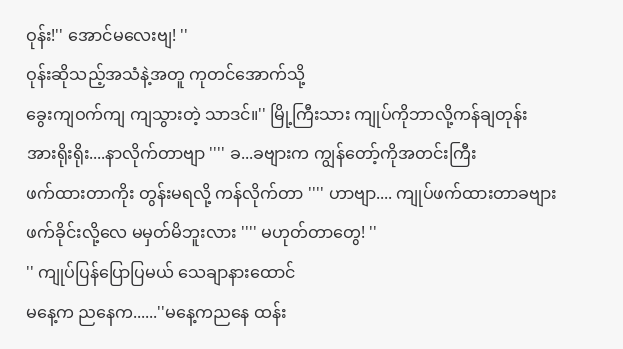ဝုန်း!'' အောင်မလေးဗျ! ''
ဝုန်းဆိုသည့်အသံနဲ့အတူ ကုတင်အောက်သို့
ခွေးကျဝက်ကျ ကျသွားတဲ့ သာဒင်။'' မြို့ကြီးသား ကျုပ်ကိုဘာလို့ကန်ချတုန်း
အားရိုးရိုး....နာလိုက်တာဗျာ '''' ခ...ခဗျားက ကျွန်တော့်ကိုအတင်းကြီး
ဖက်ထားတာကိုး တွန်းမရလို့ ကန်လိုက်တာ '''' ဟာဗျာ.... ကျုပ်ဖက်ထားတာခဗျား
ဖက်ခိုင်းလို့လေ မမှတ်မိဘူးလား '''' မဟုတ်တာတွေ! ''
'' ကျုပ်ပြန်ပြောပြမယ် သေချာနားထောင်
မနေ့က ညနေက......''မနေ့ကညနေ ထန်း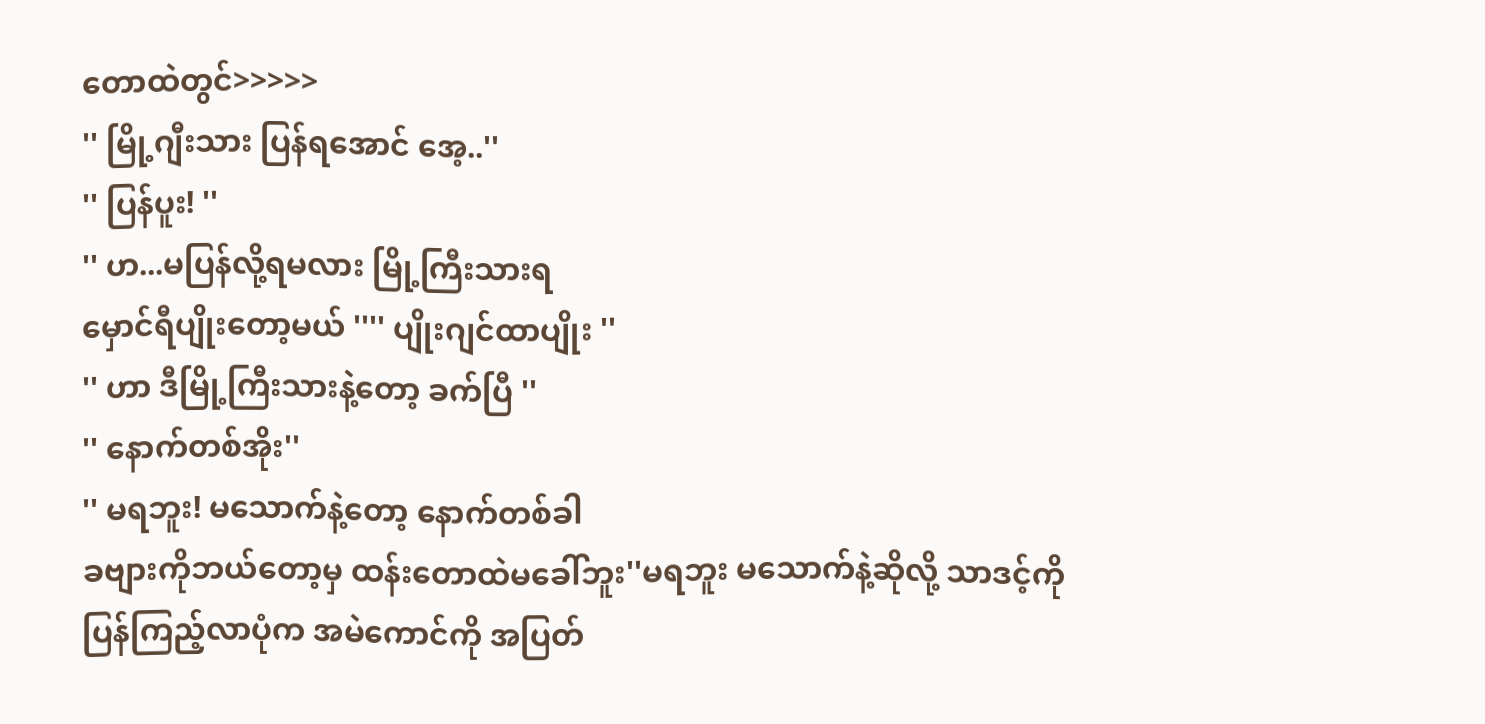တောထဲတွင်>>>>>
'' မြို့ဂျီးသား ပြန်ရအောင် အေ့..''
'' ပြန်ပူး! ''
'' ဟ...မပြန်လို့ရမလား မြို့ကြီးသားရ
မှောင်ရီပျိုးတော့မယ် '''' ပျိုးဂျင်ထာပျိုး ''
'' ဟာ ဒီမြို့ကြီးသားနဲ့တော့ ခက်ပြီ ''
'' နောက်တစ်အိုး''
'' မရဘူး! မသောက်နဲ့တော့ နောက်တစ်ခါ
ခဗျားကိုဘယ်တော့မှ ထန်းတောထဲမခေါ်ဘူး''မရဘူး မသောက်နဲ့ဆိုလို့ သာဒင့်ကို
ပြန်ကြည့်လာပုံက အမဲကောင်ကို အပြတ်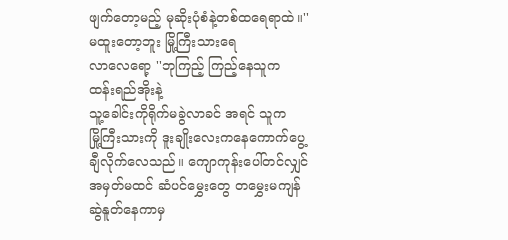ဖျက်တော့မည့် မုဆိုးပုံစံနဲ့တစ်ထရေရာထဲ။'' မထူးတော့ဘူး မြို့ကြီးသားရေ
လာလေရော့ ''ဘုကြည့် ကြည့်နေသူက ထန်းရည်အိုးနဲ့
သူ့ခေါင်းကိုရိုက်မခွဲလာခင် အရင် သူက
မြို့ကြီးသားကို ဒူးချိုးလေးကနေကောက်ပွေ့ချီလိုက်လေသည်။ ကျောကုန်းပေါ်တင်လျှင် အမှတ်မထင် ဆံပင်မွှေးတွေ တမွှေးမကျန်ဆွဲနူတ်နေကာမှ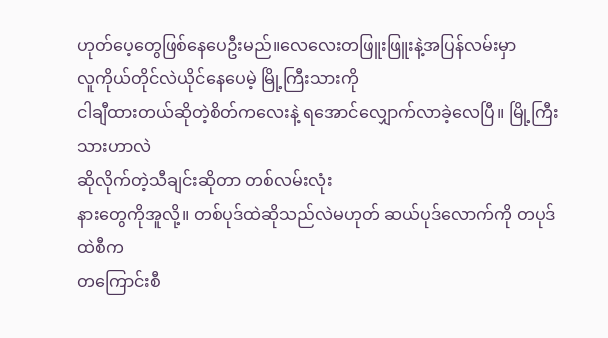ဟုတ်ပေ့တွေဖြစ်နေပေဦးမည်။လေလေးတဖြူးဖြူးနဲ့အပြန်လမ်းမှာ
လူကိုယ်တိုင်လဲယိုင်နေပေမဲ့ မြို့ကြီးသားကို
ငါချီထားတယ်ဆိုတဲ့စိတ်ကလေးနဲ့ ရအောင်လျှောက်လာခဲ့လေပြီ။ မြို့ကြီးသားဟာလဲ
ဆိုလိုက်တဲ့သီချင်းဆိုတာ တစ်လမ်းလုံး
နားတွေကိုအူလို့။ တစ်ပုဒ်ထဲဆိုသည်လဲမဟုတ် ဆယ်ပုဒ်လောက်ကို တပုဒ်ထဲစီက
တကြောင်းစီ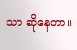သာ ဆိုနေတာ။